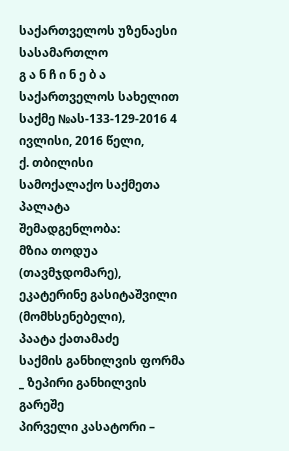საქართველოს უზენაესი სასამართლო
გ ა ნ ჩ ი ნ ე ბ ა
საქართველოს სახელით
საქმე №ას-133-129-2016 4 ივლისი, 2016 წელი,
ქ. თბილისი
სამოქალაქო საქმეთა პალატა
შემადგენლობა:
მზია თოდუა (თავმჯდომარე),
ეკატერინე გასიტაშვილი (მომხსენებელი),
პაატა ქათამაძე
საქმის განხილვის ფორმა _ ზეპირი განხილვის გარეშე
პირველი კასატორი –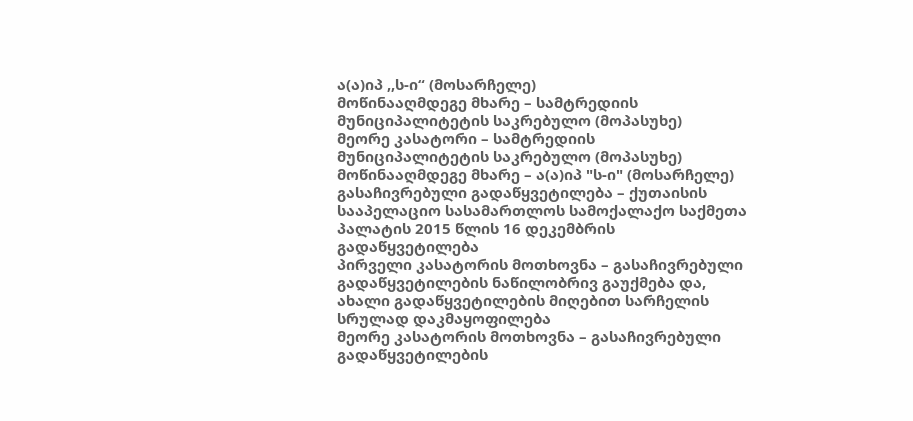ა(ა)იპ ,,ს-ი“ (მოსარჩელე)
მოწინააღმდეგე მხარე – სამტრედიის მუნიციპალიტეტის საკრებულო (მოპასუხე)
მეორე კასატორი – სამტრედიის მუნიციპალიტეტის საკრებულო (მოპასუხე)
მოწინააღმდეგე მხარე – ა(ა)იპ "ს-ი" (მოსარჩელე)
გასაჩივრებული გადაწყვეტილება – ქუთაისის სააპელაციო სასამართლოს სამოქალაქო საქმეთა პალატის 2015 წლის 16 დეკემბრის გადაწყვეტილება
პირველი კასატორის მოთხოვნა – გასაჩივრებული გადაწყვეტილების ნაწილობრივ გაუქმება და, ახალი გადაწყვეტილების მიღებით სარჩელის სრულად დაკმაყოფილება
მეორე კასატორის მოთხოვნა – გასაჩივრებული გადაწყვეტილების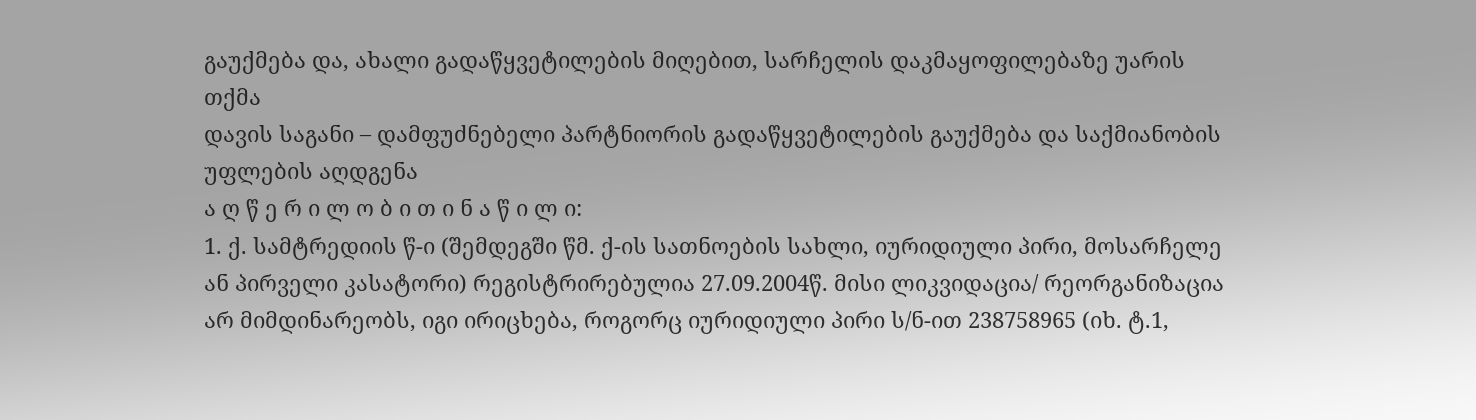გაუქმება და, ახალი გადაწყვეტილების მიღებით, სარჩელის დაკმაყოფილებაზე უარის თქმა
დავის საგანი – დამფუძნებელი პარტნიორის გადაწყვეტილების გაუქმება და საქმიანობის უფლების აღდგენა
ა ღ წ ე რ ი ლ ო ბ ი თ ი ნ ა წ ი ლ ი:
1. ქ. სამტრედიის წ-ი (შემდეგში წმ. ქ-ის სათნოების სახლი, იურიდიული პირი, მოსარჩელე ან პირველი კასატორი) რეგისტრირებულია 27.09.2004წ. მისი ლიკვიდაცია/ რეორგანიზაცია არ მიმდინარეობს, იგი ირიცხება, როგორც იურიდიული პირი ს/ნ-ით 238758965 (იხ. ტ.1,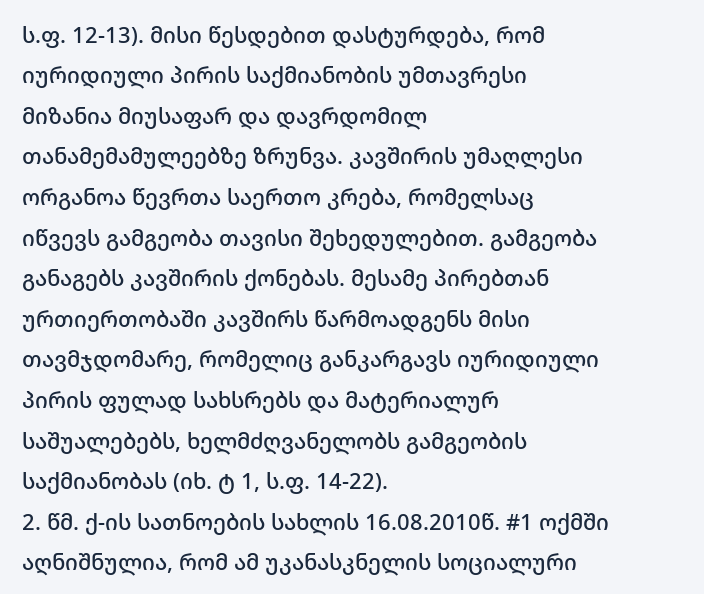ს.ფ. 12-13). მისი წესდებით დასტურდება, რომ იურიდიული პირის საქმიანობის უმთავრესი მიზანია მიუსაფარ და დავრდომილ თანამემამულეებზე ზრუნვა. კავშირის უმაღლესი ორგანოა წევრთა საერთო კრება, რომელსაც იწვევს გამგეობა თავისი შეხედულებით. გამგეობა განაგებს კავშირის ქონებას. მესამე პირებთან ურთიერთობაში კავშირს წარმოადგენს მისი თავმჯდომარე, რომელიც განკარგავს იურიდიული პირის ფულად სახსრებს და მატერიალურ საშუალებებს, ხელმძღვანელობს გამგეობის საქმიანობას (იხ. ტ 1, ს.ფ. 14-22).
2. წმ. ქ-ის სათნოების სახლის 16.08.2010წ. #1 ოქმში აღნიშნულია, რომ ამ უკანასკნელის სოციალური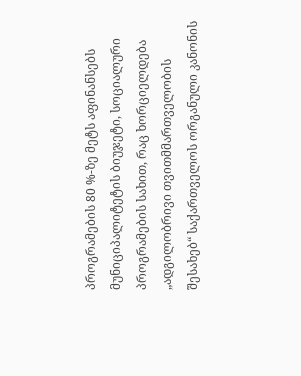პროგრამების 80 %-ზე მეტს აფინანსებს მუნიციპალიტეტის ბიუჯეტი, სოციალური პროგრამების სახით, რაც ხორციელდება „ადგილობრივი თვითმმართველობის შესახებ“ საქართველოს ორგანული კანონის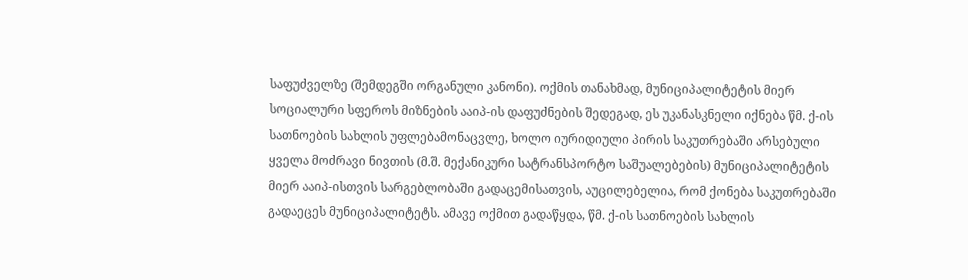საფუძველზე (შემდეგში ორგანული კანონი). ოქმის თანახმად, მუნიციპალიტეტის მიერ სოციალური სფეროს მიზნების ააიპ-ის დაფუძნების შედეგად, ეს უკანასკნელი იქნება წმ. ქ-ის სათნოების სახლის უფლებამონაცვლე, ხოლო იურიდიული პირის საკუთრებაში არსებული ყველა მოძრავი ნივთის (მ.შ. მექანიკური სატრანსპორტო საშუალებების) მუნიციპალიტეტის მიერ ააიპ-ისთვის სარგებლობაში გადაცემისათვის, აუცილებელია, რომ ქონება საკუთრებაში გადაეცეს მუნიციპალიტეტს. ამავე ოქმით გადაწყდა, წმ. ქ-ის სათნოების სახლის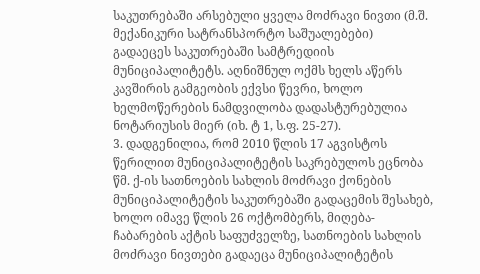საკუთრებაში არსებული ყველა მოძრავი ნივთი (მ.შ. მექანიკური სატრანსპორტო საშუალებები) გადაეცეს საკუთრებაში სამტრედიის მუნიციპალიტეტს. აღნიშნულ ოქმს ხელს აწერს კავშირის გამგეობის ექვსი წევრი, ხოლო ხელმოწერების ნამდვილობა დადასტურებულია ნოტარიუსის მიერ (იხ. ტ 1, ს.ფ. 25-27).
3. დადგენილია, რომ 2010 წლის 17 აგვისტოს წერილით მუნიციპალიტეტის საკრებულოს ეცნობა წმ. ქ-ის სათნოების სახლის მოძრავი ქონების მუნიციპალიტეტის საკუთრებაში გადაცემის შესახებ, ხოლო იმავე წლის 26 ოქტომბერს, მიღება-ჩაბარების აქტის საფუძველზე, სათნოების სახლის მოძრავი ნივთები გადაეცა მუნიციპალიტეტის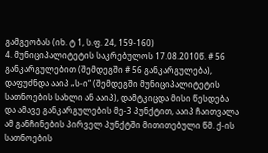გამგეობას (იხ. ტ 1, ს.ფ. 24, 159-160)
4. მუნიციპალიტეტის საკრებულოს 17.08.2010წ. # 56 განკარგულებით (შემდეგში # 56 განკარგულება), დაფუძნდა ააიპ „ს-ი“ (შემდეგში მუნიციპალიტეტის სათნოების სახლი ან ააიპ), დამტკიცდა მისი წესდება და ამავე განკარგულების მე-3 პუნქტით, ააიპ ჩაითვალა ამ განჩინების პირველ პუნქტში მითითებული წმ. ქ-ის სათნოების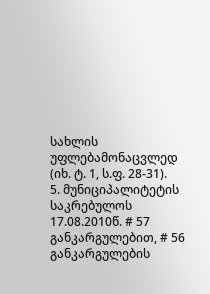სახლის უფლებამონაცვლედ (იხ. ტ. 1, ს.ფ. 28-31).
5. მუნიციპალიტეტის საკრებულოს 17.08.2010წ. # 57 განკარგულებით, # 56 განკარგულების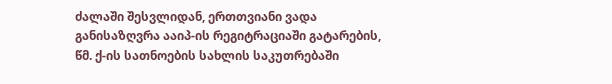ძალაში შესვლიდან, ერთთვიანი ვადა განისაზღვრა ააიპ-ის რეგიტრაციაში გატარების, წმ. ქ-ის სათნოების სახლის საკუთრებაში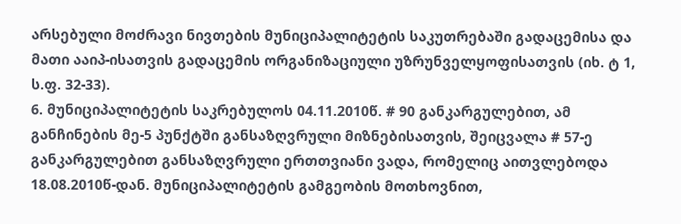არსებული მოძრავი ნივთების მუნიციპალიტეტის საკუთრებაში გადაცემისა და მათი ააიპ-ისათვის გადაცემის ორგანიზაციული უზრუნველყოფისათვის (იხ. ტ 1, ს.ფ. 32-33).
6. მუნიციპალიტეტის საკრებულოს 04.11.2010წ. # 90 განკარგულებით, ამ განჩინების მე-5 პუნქტში განსაზღვრული მიზნებისათვის, შეიცვალა # 57-ე განკარგულებით განსაზღვრული ერთთვიანი ვადა, რომელიც აითვლებოდა 18.08.2010წ-დან. მუნიციპალიტეტის გამგეობის მოთხოვნით,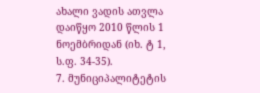ახალი ვადის ათვლა დაიწყო 2010 წლის 1 ნოემბრიდან (იხ. ტ 1, ს.ფ. 34-35).
7. მუნიციპალიტეტის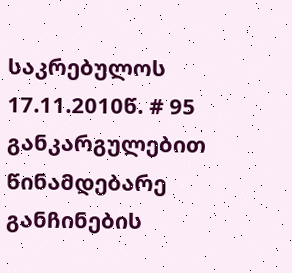საკრებულოს 17.11.2010წ. # 95 განკარგულებით წინამდებარე განჩინების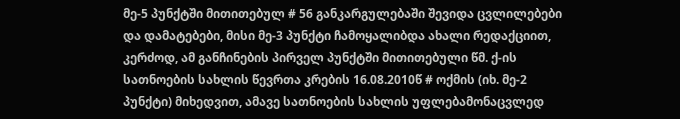მე-5 პუნქტში მითითებულ # 56 განკარგულებაში შევიდა ცვლილებები და დამატებები, მისი მე-3 პუნქტი ჩამოყალიბდა ახალი რედაქციით, კერძოდ, ამ განჩინების პირველ პუნქტში მითითებული წმ. ქ-ის სათნოების სახლის წევრთა კრების 16.08.2010წ # ოქმის (იხ. მე-2 პუნქტი) მიხედვით, ამავე სათნოების სახლის უფლებამონაცვლედ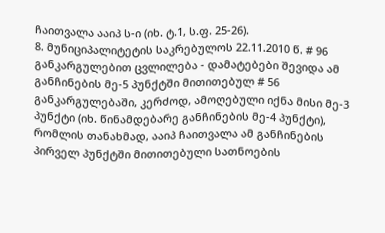ჩაითვალა ააიპ ს-ი (იხ. ტ.1, ს.ფ. 25-26).
8. მუნიციპალიტეტის საკრებულოს 22.11.2010 წ. # 96 განკარგულებით ცვლილება - დამატებები შევიდა ამ განჩინების მე-5 პუნქტში მითითებულ # 56 განკარგულებაში, კერძოდ, ამოღებული იქნა მისი მე-3 პუნქტი (იხ. წინამდებარე განჩინების მე-4 პუნქტი), რომლის თანახმად, ააიპ ჩაითვალა ამ განჩინების პირველ პუნქტში მითითებული სათნოების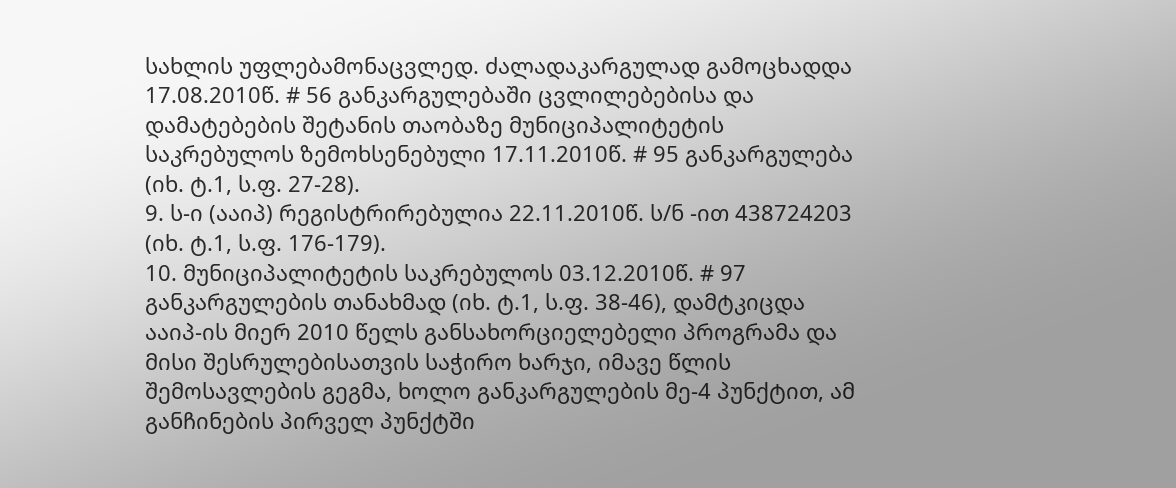სახლის უფლებამონაცვლედ. ძალადაკარგულად გამოცხადდა 17.08.2010წ. # 56 განკარგულებაში ცვლილებებისა და დამატებების შეტანის თაობაზე მუნიციპალიტეტის საკრებულოს ზემოხსენებული 17.11.2010წ. # 95 განკარგულება (იხ. ტ.1, ს.ფ. 27-28).
9. ს-ი (ააიპ) რეგისტრირებულია 22.11.2010წ. ს/ნ -ით 438724203 (იხ. ტ.1, ს.ფ. 176-179).
10. მუნიციპალიტეტის საკრებულოს 03.12.2010წ. # 97 განკარგულების თანახმად (იხ. ტ.1, ს.ფ. 38-46), დამტკიცდა ააიპ-ის მიერ 2010 წელს განსახორციელებელი პროგრამა და მისი შესრულებისათვის საჭირო ხარჯი, იმავე წლის შემოსავლების გეგმა, ხოლო განკარგულების მე-4 პუნქტით, ამ განჩინების პირველ პუნქტში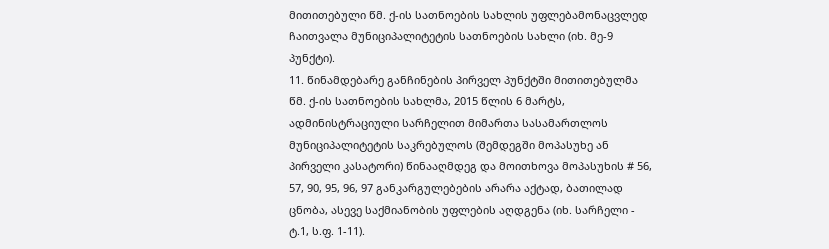მითითებული წმ. ქ-ის სათნოების სახლის უფლებამონაცვლედ ჩაითვალა მუნიციპალიტეტის სათნოების სახლი (იხ. მე-9 პუნქტი).
11. წინამდებარე განჩინების პირველ პუნქტში მითითებულმა წმ. ქ-ის სათნოების სახლმა, 2015 წლის 6 მარტს, ადმინისტრაციული სარჩელით მიმართა სასამართლოს მუნიციპალიტეტის საკრებულოს (შემდეგში მოპასუხე ან პირველი კასატორი) წინააღმდეგ და მოითხოვა მოპასუხის # 56, 57, 90, 95, 96, 97 განკარგულებების არარა აქტად, ბათილად ცნობა, ასევე საქმიანობის უფლების აღდგენა (იხ. სარჩელი - ტ.1, ს.ფ. 1-11).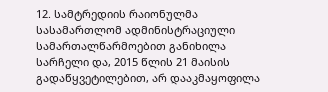12. სამტრედიის რაიონულმა სასამართლომ ადმინისტრაციული სამართალწარმოებით განიხილა სარჩელი და, 2015 წლის 21 მაისის გადაწყვეტილებით, არ დააკმაყოფილა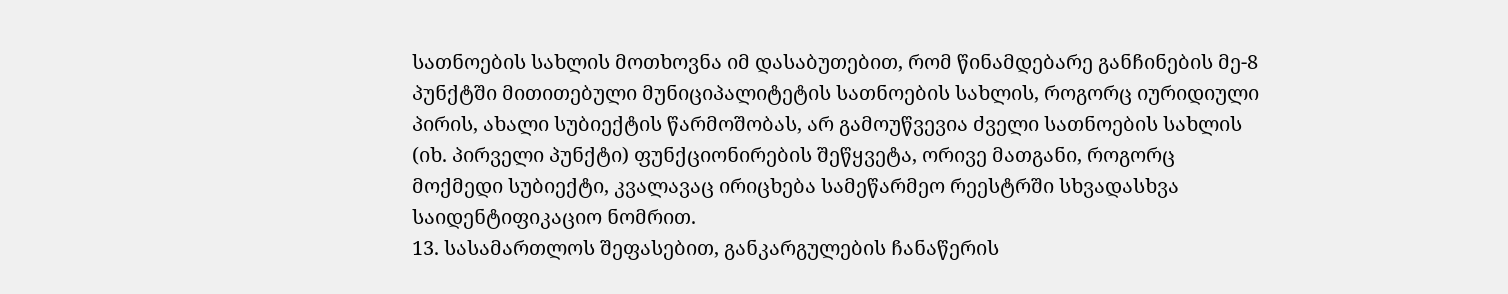სათნოების სახლის მოთხოვნა იმ დასაბუთებით, რომ წინამდებარე განჩინების მე-8 პუნქტში მითითებული მუნიციპალიტეტის სათნოების სახლის, როგორც იურიდიული პირის, ახალი სუბიექტის წარმოშობას, არ გამოუწვევია ძველი სათნოების სახლის (იხ. პირველი პუნქტი) ფუნქციონირების შეწყვეტა, ორივე მათგანი, როგორც მოქმედი სუბიექტი, კვალავაც ირიცხება სამეწარმეო რეესტრში სხვადასხვა საიდენტიფიკაციო ნომრით.
13. სასამართლოს შეფასებით, განკარგულების ჩანაწერის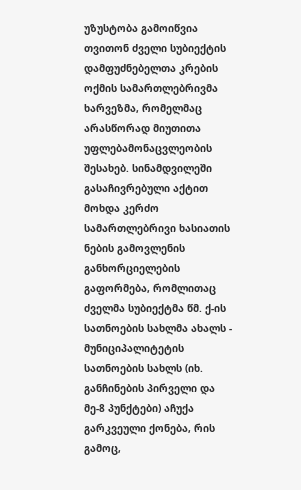უზუსტობა გამოიწვია თვითონ ძველი სუბიექტის დამფუძნებელთა კრების ოქმის სამართლებრივმა ხარვეზმა, რომელმაც არასწორად მიუთითა უფლებამონაცვლეობის შესახებ. სინამდვილეში გასაჩივრებული აქტით მოხდა კერძო სამართლებრივი ხასიათის ნების გამოვლენის განხორციელების გაფორმება, რომლითაც ძველმა სუბიექტმა წმ. ქ-ის სათნოების სახლმა ახალს - მუნიციპალიტეტის სათნოების სახლს (იხ. განჩინების პირველი და მე-8 პუნქტები) აჩუქა გარკვეული ქონება, რის გამოც,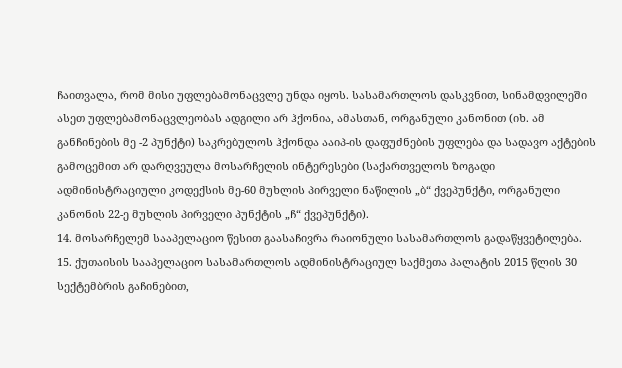ჩაითვალა, რომ მისი უფლებამონაცვლე უნდა იყოს. სასამართლოს დასკვნით, სინამდვილეში ასეთ უფლებამონაცვლეობას ადგილი არ ჰქონია, ამასთან, ორგანული კანონით (იხ. ამ განჩინების მე -2 პუნქტი) საკრებულოს ჰქონდა ააიპ-ის დაფუძნების უფლება და სადავო აქტების გამოცემით არ დარღვეულა მოსარჩელის ინტერესები (საქართველოს ზოგადი ადმინისტრაციული კოდექსის მე-60 მუხლის პირველი ნაწილის „ბ“ ქვეპუნქტი, ორგანული კანონის 22-ე მუხლის პირველი პუნქტის „ჩ“ ქვეპუნქტი).
14. მოსარჩელემ სააპელაციო წესით გაასაჩივრა რაიონული სასამართლოს გადაწყვეტილება.
15. ქუთაისის სააპელაციო სასამართლოს ადმინისტრაციულ საქმეთა პალატის 2015 წლის 30 სექტემბრის გაჩინებით,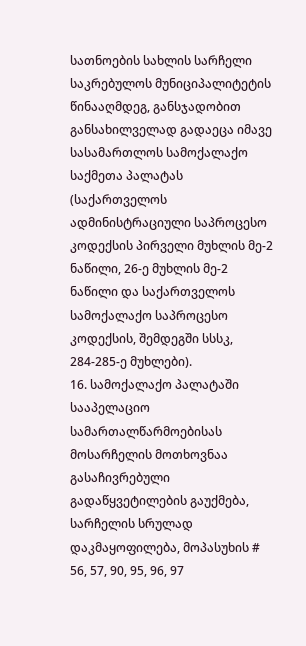სათნოების სახლის სარჩელი საკრებულოს მუნიციპალიტეტის წინააღმდეგ, განსჯადობით განსახილველად გადაეცა იმავე სასამართლოს სამოქალაქო საქმეთა პალატას (საქართველოს ადმინისტრაციული საპროცესო კოდექსის პირველი მუხლის მე-2 ნაწილი, 26-ე მუხლის მე-2 ნაწილი და საქართველოს სამოქალაქო საპროცესო კოდექსის, შემდეგში სსსკ, 284-285-ე მუხლები).
16. სამოქალაქო პალატაში სააპელაციო სამართალწარმოებისას მოსარჩელის მოთხოვნაა გასაჩივრებული გადაწყვეტილების გაუქმება, სარჩელის სრულად დაკმაყოფილება, მოპასუხის # 56, 57, 90, 95, 96, 97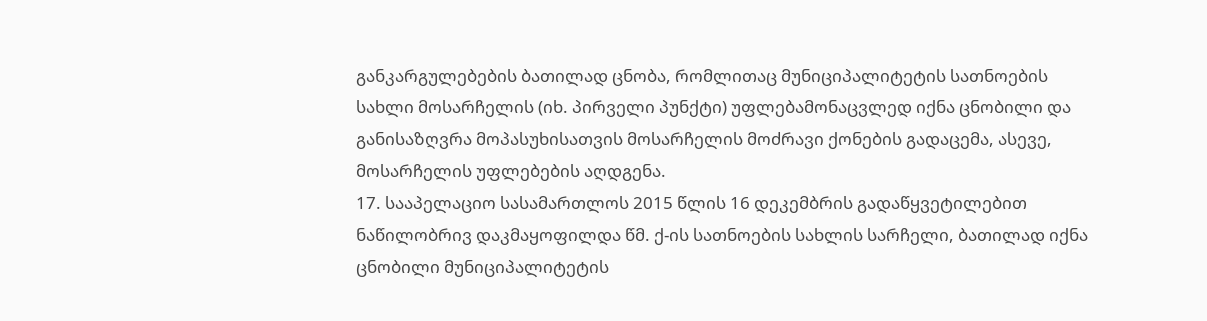განკარგულებების ბათილად ცნობა, რომლითაც მუნიციპალიტეტის სათნოების სახლი მოსარჩელის (იხ. პირველი პუნქტი) უფლებამონაცვლედ იქნა ცნობილი და განისაზღვრა მოპასუხისათვის მოსარჩელის მოძრავი ქონების გადაცემა, ასევე, მოსარჩელის უფლებების აღდგენა.
17. სააპელაციო სასამართლოს 2015 წლის 16 დეკემბრის გადაწყვეტილებით ნაწილობრივ დაკმაყოფილდა წმ. ქ-ის სათნოების სახლის სარჩელი, ბათილად იქნა ცნობილი მუნიციპალიტეტის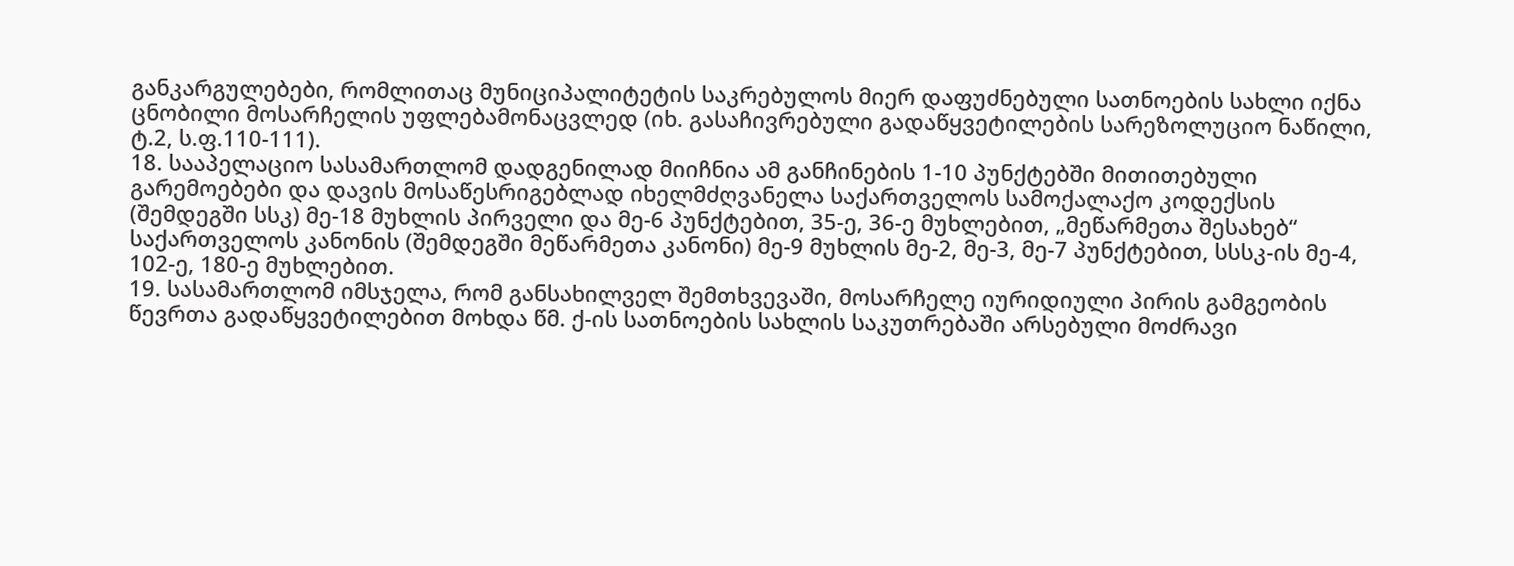განკარგულებები, რომლითაც მუნიციპალიტეტის საკრებულოს მიერ დაფუძნებული სათნოების სახლი იქნა ცნობილი მოსარჩელის უფლებამონაცვლედ (იხ. გასაჩივრებული გადაწყვეტილების სარეზოლუციო ნაწილი, ტ.2, ს.ფ.110-111).
18. სააპელაციო სასამართლომ დადგენილად მიიჩნია ამ განჩინების 1-10 პუნქტებში მითითებული გარემოებები და დავის მოსაწესრიგებლად იხელმძღვანელა საქართველოს სამოქალაქო კოდექსის (შემდეგში სსკ) მე-18 მუხლის პირველი და მე-6 პუნქტებით, 35-ე, 36-ე მუხლებით, „მეწარმეთა შესახებ“ საქართველოს კანონის (შემდეგში მეწარმეთა კანონი) მე-9 მუხლის მე-2, მე-3, მე-7 პუნქტებით, სსსკ-ის მე-4, 102-ე, 180-ე მუხლებით.
19. სასამართლომ იმსჯელა, რომ განსახილველ შემთხვევაში, მოსარჩელე იურიდიული პირის გამგეობის წევრთა გადაწყვეტილებით მოხდა წმ. ქ-ის სათნოების სახლის საკუთრებაში არსებული მოძრავი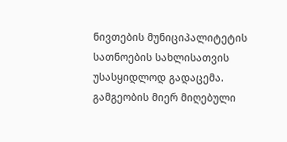ნივთების მუნიციპალიტეტის სათნოების სახლისათვის უსასყიდლოდ გადაცემა. გამგეობის მიერ მიღებული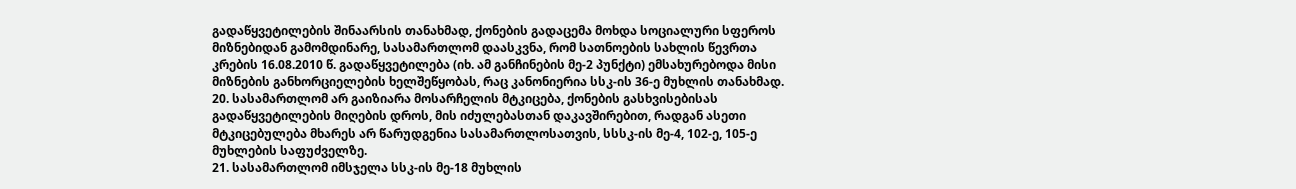გადაწყვეტილების შინაარსის თანახმად, ქონების გადაცემა მოხდა სოციალური სფეროს მიზნებიდან გამომდინარე, სასამართლომ დაასკვნა, რომ სათნოების სახლის წევრთა კრების 16.08.2010 წ. გადაწყვეტილება (იხ. ამ განჩინების მე-2 პუნქტი) ემსახურებოდა მისი მიზნების განხორციელების ხელშეწყობას, რაც კანონიერია სსკ-ის 36-ე მუხლის თანახმად.
20. სასამართლომ არ გაიზიარა მოსარჩელის მტკიცება, ქონების გასხვისებისას გადაწყვეტილების მიღების დროს, მის იძულებასთან დაკავშირებით, რადგან ასეთი მტკიცებულება მხარეს არ წარუდგენია სასამართლოსათვის, სსსკ-ის მე-4, 102-ე, 105-ე მუხლების საფუძველზე.
21. სასამართლომ იმსჯელა სსკ-ის მე-18 მუხლის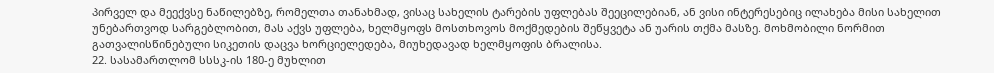პირველ და მეექვსე ნაწილებზე, რომელთა თანახმად, ვისაც სახელის ტარების უფლებას შეეცილებიან, ან ვისი ინტერესებიც ილახება მისი სახელით უნებართვოდ სარგებლობით, მას აქვს უფლება, ხელმყოფს მოსთხოვოს მოქმედების შეწყვეტა ან უარის თქმა მასზე. მოხმობილი ნორმით გათვალისწინებული სიკეთის დაცვა ხორციელედება, მიუხედავად ხელმყოფის ბრალისა.
22. სასამართლომ სსსკ-ის 180-ე მუხლით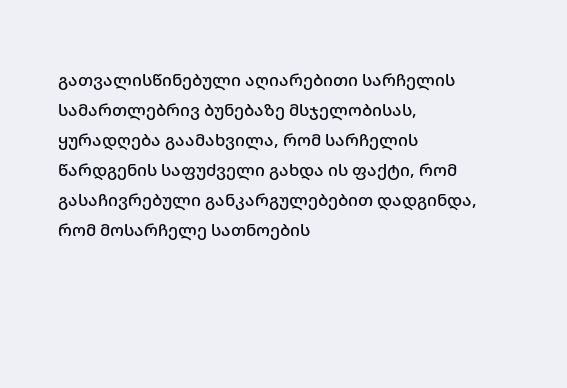გათვალისწინებული აღიარებითი სარჩელის სამართლებრივ ბუნებაზე მსჯელობისას, ყურადღება გაამახვილა, რომ სარჩელის წარდგენის საფუძველი გახდა ის ფაქტი, რომ გასაჩივრებული განკარგულებებით დადგინდა, რომ მოსარჩელე სათნოების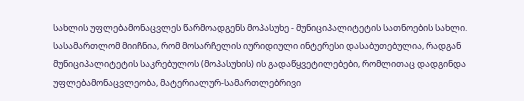სახლის უფლებამონაცვლეს წარმოადგენს მოპასუხე - მუნიციპალიტეტის სათნოების სახლი. სასამართლომ მიიჩნია, რომ მოსარჩელის იურიდიული ინტერესი დასაბუთებულია, რადგან მუნიციპალიტეტის საკრებულოს (მოპასუხის) ის გადაწყვეტილებები, რომლითაც დადგინდა უფლებამონაცვლეობა, მატერიალურ-სამართლებრივი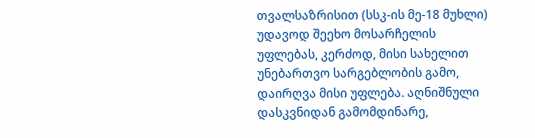თვალსაზრისით (სსკ-ის მე-18 მუხლი) უდავოდ შეეხო მოსარჩელის უფლებას, კერძოდ, მისი სახელით უნებართვო სარგებლობის გამო, დაირღვა მისი უფლება. აღნიშნული დასკვნიდან გამომდინარე,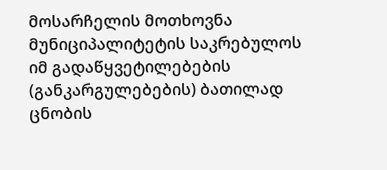მოსარჩელის მოთხოვნა მუნიციპალიტეტის საკრებულოს იმ გადაწყვეტილებების (განკარგულებების) ბათილად ცნობის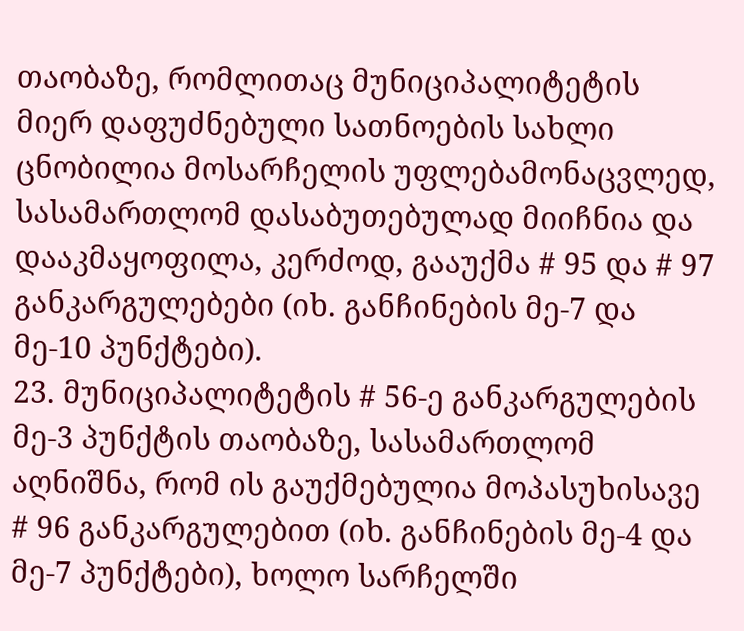თაობაზე, რომლითაც მუნიციპალიტეტის მიერ დაფუძნებული სათნოების სახლი ცნობილია მოსარჩელის უფლებამონაცვლედ, სასამართლომ დასაბუთებულად მიიჩნია და დააკმაყოფილა, კერძოდ, გააუქმა # 95 და # 97 განკარგულებები (იხ. განჩინების მე-7 და მე-10 პუნქტები).
23. მუნიციპალიტეტის # 56-ე განკარგულების მე-3 პუნქტის თაობაზე, სასამართლომ აღნიშნა, რომ ის გაუქმებულია მოპასუხისავე # 96 განკარგულებით (იხ. განჩინების მე-4 და მე-7 პუნქტები), ხოლო სარჩელში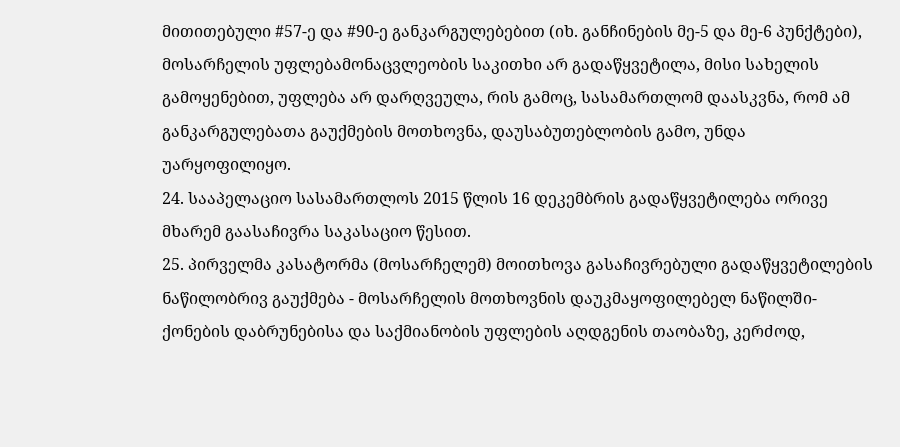მითითებული #57-ე და #90-ე განკარგულებებით (იხ. განჩინების მე-5 და მე-6 პუნქტები), მოსარჩელის უფლებამონაცვლეობის საკითხი არ გადაწყვეტილა, მისი სახელის გამოყენებით, უფლება არ დარღვეულა, რის გამოც, სასამართლომ დაასკვნა, რომ ამ განკარგულებათა გაუქმების მოთხოვნა, დაუსაბუთებლობის გამო, უნდა უარყოფილიყო.
24. სააპელაციო სასამართლოს 2015 წლის 16 დეკემბრის გადაწყვეტილება ორივე მხარემ გაასაჩივრა საკასაციო წესით.
25. პირველმა კასატორმა (მოსარჩელემ) მოითხოვა გასაჩივრებული გადაწყვეტილების ნაწილობრივ გაუქმება - მოსარჩელის მოთხოვნის დაუკმაყოფილებელ ნაწილში- ქონების დაბრუნებისა და საქმიანობის უფლების აღდგენის თაობაზე, კერძოდ,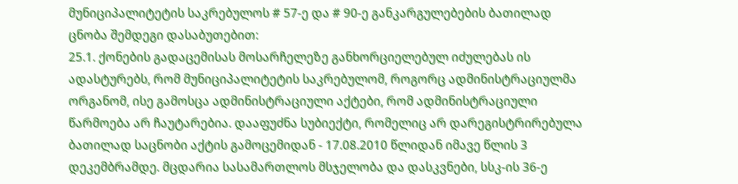მუნიციპალიტეტის საკრებულოს # 57-ე და # 90-ე განკარგულებების ბათილად ცნობა შემდეგი დასაბუთებით:
25.1. ქონების გადაცემისას მოსარჩელეზე განხორციელებულ იძულებას ის ადასტურებს, რომ მუნიციპალიტეტის საკრებულომ, როგორც ადმინისტრაციულმა ორგანომ, ისე გამოსცა ადმინისტრაციული აქტები, რომ ადმინისტრაციული წარმოება არ ჩაუტარებია. დააფუძნა სუბიექტი, რომელიც არ დარეგისტრირებულა ბათილად საცნობი აქტის გამოცემიდან - 17.08.2010 წლიდან იმავე წლის 3 დეკემბრამდე. მცდარია სასამართლოს მსჯელობა და დასკვნები, სსკ-ის 36-ე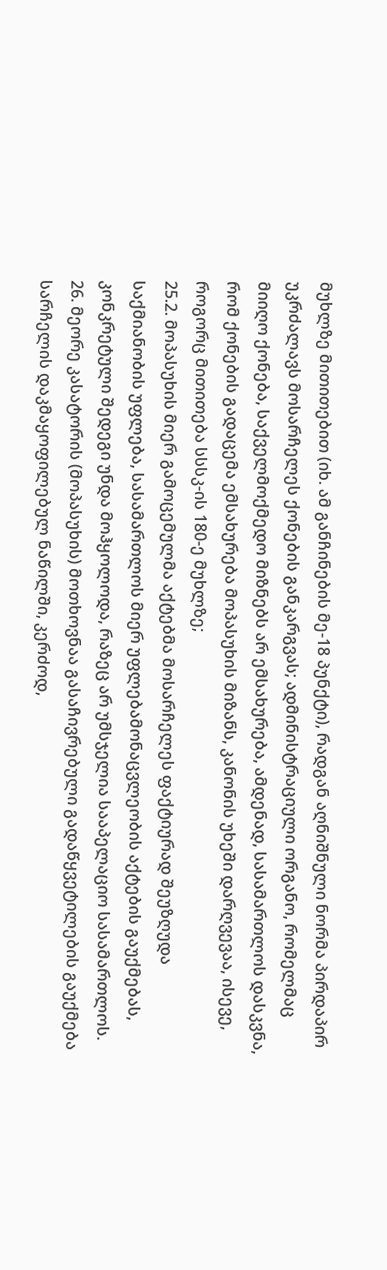მუხლზე მითითებით (იხ. ამ განჩინების მე-18 პუნქტი), რადგან აღნიშნული ნორმა პირდაპირ უკრძალავს მოსარჩელეს ქონების განკარგვას; ადმინისტრაციული ორგანო, რომელმაც მიიღო ქონება, საქველმოქმედო მიზნებს არ ემსახურება, ამდენად, სასამართლოს დასკვნა, რომ ქონების გადაცემა ემსახურება მოპასუხის მიზანს, კანონის უხეში დარღვევაა, ისევე, როგორც მითითება სსსკ-ის 180-ე მუხლზე;
25.2. მოპასუხის მიერ გამოცემულმა აქტებმა მოსარჩელეს ფაქტიურად შეუზღუდა საქმიანობის უფლება, სასამართლოს მიერ უფლებამონაცვლეობის აქტების გაუქმებას, კონკრეტული შედეგი უნდა მოჰყოლოდა, რაზეც არ უმსჯელია სააპელაციო სასამართლოს.
26. მეორე კასატორის (მოპასუხის) მოთხოვნაა გასაჩივრებული გადაწყვეტილების გაუქმება სარჩელის დაკმაყოფილებულ ნაწილში, კერძოდ,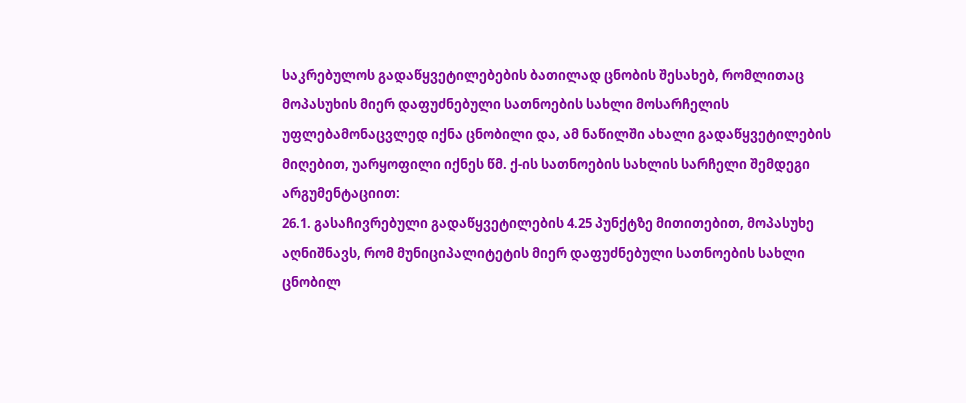საკრებულოს გადაწყვეტილებების ბათილად ცნობის შესახებ, რომლითაც მოპასუხის მიერ დაფუძნებული სათნოების სახლი მოსარჩელის უფლებამონაცვლედ იქნა ცნობილი და, ამ ნაწილში ახალი გადაწყვეტილების მიღებით, უარყოფილი იქნეს წმ. ქ-ის სათნოების სახლის სარჩელი შემდეგი არგუმენტაციით:
26.1. გასაჩივრებული გადაწყვეტილების 4.25 პუნქტზე მითითებით, მოპასუხე აღნიშნავს, რომ მუნიციპალიტეტის მიერ დაფუძნებული სათნოების სახლი ცნობილ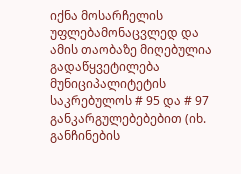იქნა მოსარჩელის უფლებამონაცვლედ და ამის თაობაზე მიღებულია გადაწყვეტილება მუნიციპალიტეტის საკრებულოს # 95 და # 97 განკარგულებებებით (იხ. განჩინების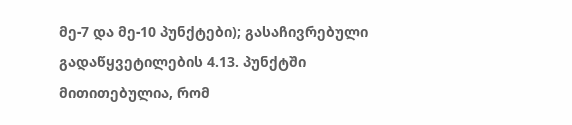მე-7 და მე-10 პუნქტები); გასაჩივრებული გადაწყვეტილების 4.13. პუნქტში მითითებულია, რომ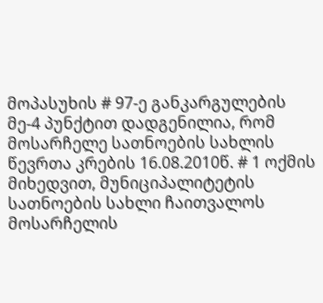მოპასუხის # 97-ე განკარგულების მე-4 პუნქტით დადგენილია, რომ მოსარჩელე სათნოების სახლის წევრთა კრების 16.08.2010წ. # 1 ოქმის მიხედვით, მუნიციპალიტეტის სათნოების სახლი ჩაითვალოს მოსარჩელის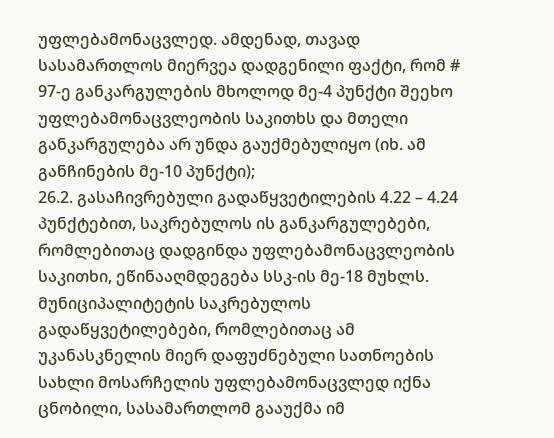უფლებამონაცვლედ. ამდენად, თავად სასამართლოს მიერვეა დადგენილი ფაქტი, რომ # 97-ე განკარგულების მხოლოდ მე-4 პუნქტი შეეხო უფლებამონაცვლეობის საკითხს და მთელი განკარგულება არ უნდა გაუქმებულიყო (იხ. ამ განჩინების მე-10 პუნქტი);
26.2. გასაჩივრებული გადაწყვეტილების 4.22 – 4.24 პუნქტებით, საკრებულოს ის განკარგულებები, რომლებითაც დადგინდა უფლებამონაცვლეობის საკითხი, ეწინააღმდეგება სსკ-ის მე-18 მუხლს. მუნიციპალიტეტის საკრებულოს გადაწყვეტილებები, რომლებითაც ამ უკანასკნელის მიერ დაფუძნებული სათნოების სახლი მოსარჩელის უფლებამონაცვლედ იქნა ცნობილი, სასამართლომ გააუქმა იმ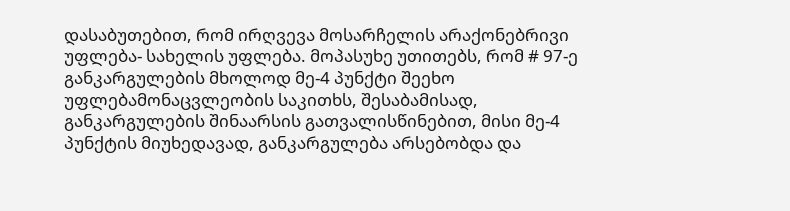დასაბუთებით, რომ ირღვევა მოსარჩელის არაქონებრივი უფლება- სახელის უფლება. მოპასუხე უთითებს, რომ # 97-ე განკარგულების მხოლოდ მე-4 პუნქტი შეეხო უფლებამონაცვლეობის საკითხს, შესაბამისად, განკარგულების შინაარსის გათვალისწინებით, მისი მე-4 პუნქტის მიუხედავად, განკარგულება არსებობდა და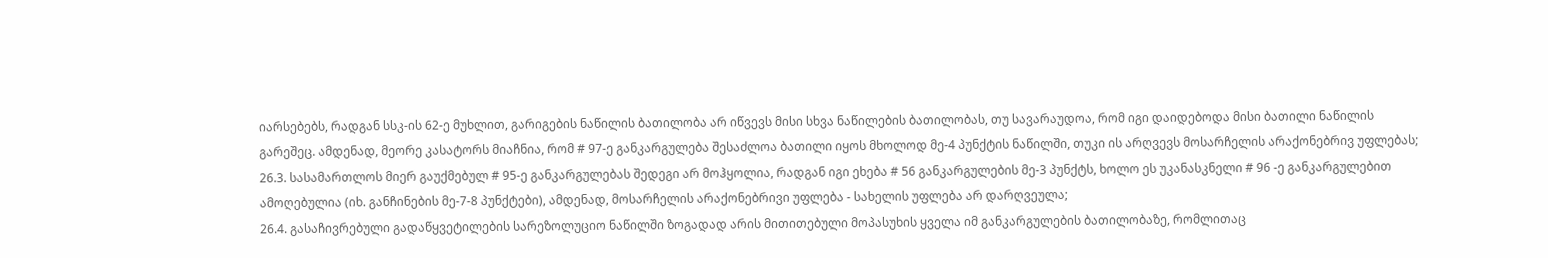იარსებებს, რადგან სსკ-ის 62-ე მუხლით, გარიგების ნაწილის ბათილობა არ იწვევს მისი სხვა ნაწილების ბათილობას, თუ სავარაუდოა, რომ იგი დაიდებოდა მისი ბათილი ნაწილის გარეშეც. ამდენად, მეორე კასატორს მიაჩნია, რომ # 97-ე განკარგულება შესაძლოა ბათილი იყოს მხოლოდ მე-4 პუნქტის ნაწილში, თუკი ის არღვევს მოსარჩელის არაქონებრივ უფლებას;
26.3. სასამართლოს მიერ გაუქმებულ # 95-ე განკარგულებას შედეგი არ მოჰყოლია, რადგან იგი ეხება # 56 განკარგულების მე-3 პუნქტს, ხოლო ეს უკანასკნელი # 96 -ე განკარგულებით ამოღებულია (იხ. განჩინების მე-7-8 პუნქტები), ამდენად, მოსარჩელის არაქონებრივი უფლება - სახელის უფლება არ დარღვეულა;
26.4. გასაჩივრებული გადაწყვეტილების სარეზოლუციო ნაწილში ზოგადად არის მითითებული მოპასუხის ყველა იმ განკარგულების ბათილობაზე, რომლითაც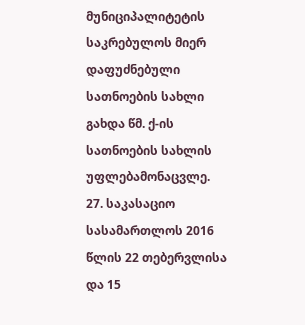მუნიციპალიტეტის საკრებულოს მიერ დაფუძნებული სათნოების სახლი გახდა წმ. ქ-ის სათნოების სახლის უფლებამონაცვლე.
27. საკასაციო სასამართლოს 2016 წლის 22 თებერვლისა და 15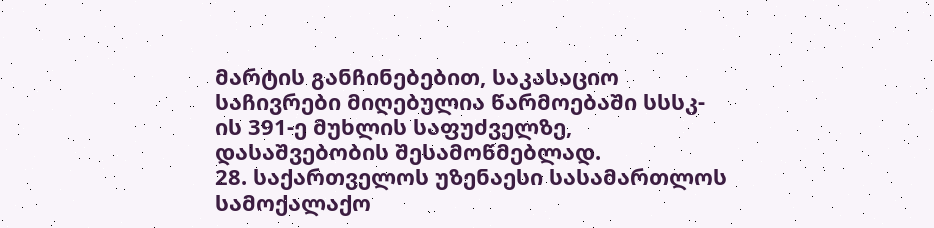მარტის განჩინებებით, საკასაციო საჩივრები მიღებულია წარმოებაში სსსკ-ის 391-ე მუხლის საფუძველზე, დასაშვებობის შესამოწმებლად.
28. საქართველოს უზენაესი სასამართლოს სამოქალაქო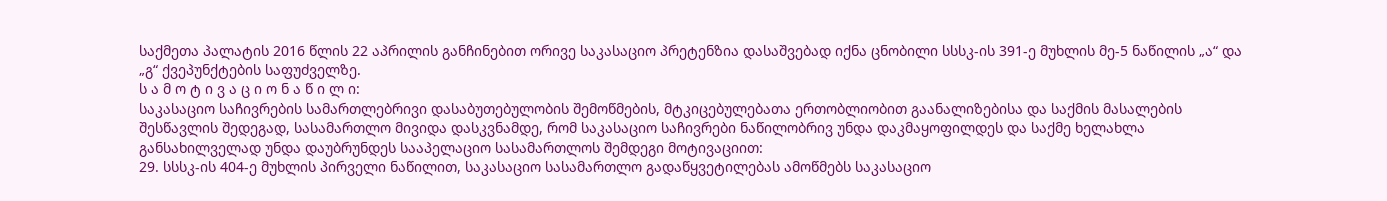საქმეთა პალატის 2016 წლის 22 აპრილის განჩინებით ორივე საკასაციო პრეტენზია დასაშვებად იქნა ცნობილი სსსკ-ის 391-ე მუხლის მე-5 ნაწილის „ა“ და „გ“ ქვეპუნქტების საფუძველზე.
ს ა მ ო ტ ი ვ ა ც ი ო ნ ა წ ი ლ ი:
საკასაციო საჩივრების სამართლებრივი დასაბუთებულობის შემოწმების, მტკიცებულებათა ერთობლიობით გაანალიზებისა და საქმის მასალების შესწავლის შედეგად, სასამართლო მივიდა დასკვნამდე, რომ საკასაციო საჩივრები ნაწილობრივ უნდა დაკმაყოფილდეს და საქმე ხელახლა განსახილველად უნდა დაუბრუნდეს სააპელაციო სასამართლოს შემდეგი მოტივაციით:
29. სსსკ-ის 404-ე მუხლის პირველი ნაწილით, საკასაციო სასამართლო გადაწყვეტილებას ამოწმებს საკასაციო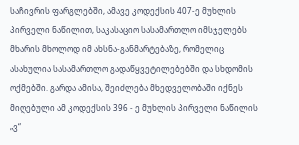საჩივრის ფარგლებში, ამავე კოდექსის 407-ე მუხლის პირველი ნაწილით, საკასაციო სასამართლო იმსჯელებს მხარის მხოლოდ იმ ახსნა-განმარტებაზე, რომელიც ასახულია სასამართლო გადაწყვეტილებებში და სხდომის ოქმებში. გარდა ამისა, შეიძლება მხედველობაში იქნეს მიღებული ამ კოდექსის 396 - ე მუხლის პირველი ნაწილის „ვ“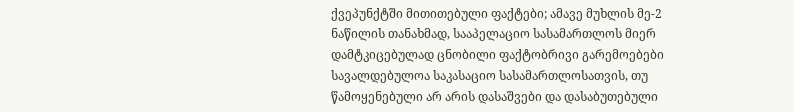ქვეპუნქტში მითითებული ფაქტები; ამავე მუხლის მე-2 ნაწილის თანახმად, სააპელაციო სასამართლოს მიერ დამტკიცებულად ცნობილი ფაქტობრივი გარემოებები სავალდებულოა საკასაციო სასამართლოსათვის, თუ წამოყენებული არ არის დასაშვები და დასაბუთებული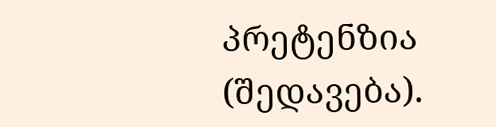პრეტენზია (შედავება).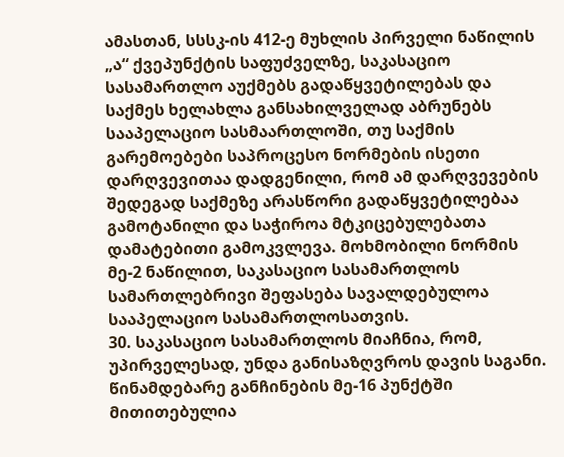ამასთან, სსსკ-ის 412-ე მუხლის პირველი ნაწილის „ა“ ქვეპუნქტის საფუძველზე, საკასაციო სასამართლო აუქმებს გადაწყვეტილებას და საქმეს ხელახლა განსახილველად აბრუნებს სააპელაციო სასმაართლოში, თუ საქმის გარემოებები საპროცესო ნორმების ისეთი დარღვევითაა დადგენილი, რომ ამ დარღვევების შედეგად საქმეზე არასწორი გადაწყვეტილებაა გამოტანილი და საჭიროა მტკიცებულებათა დამატებითი გამოკვლევა. მოხმობილი ნორმის მე-2 ნაწილით, საკასაციო სასამართლოს სამართლებრივი შეფასება სავალდებულოა სააპელაციო სასამართლოსათვის.
30. საკასაციო სასამართლოს მიაჩნია, რომ, უპირველესად, უნდა განისაზღვროს დავის საგანი. წინამდებარე განჩინების მე-16 პუნქტში მითითებულია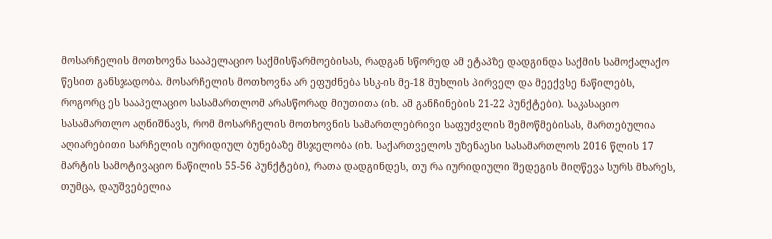მოსარჩელის მოთხოვნა სააპელაციო საქმისწარმოებისას, რადგან სწორედ ამ ეტაპზე დადგინდა საქმის სამოქალაქო წესით განსჯადობა. მოსარჩელის მოთხოვნა არ ეფუძნება სსკ-ის მე-18 მუხლის პირველ და მეექვსე ნაწილებს, როგორც ეს სააპელაციო სასამართლომ არასწორად მიუთითა (იხ. ამ განჩინების 21-22 პუნქტები). საკასაციო სასამართლო აღნიშნავს, რომ მოსარჩელის მოთხოვნის სამართლებრივი საფუძვლის შემოწმებისას, მართებულია აღიარებითი სარჩელის იურიდიულ ბუნებაზე მსჯელობა (იხ. საქართველოს უზენაესი სასამართლოს 2016 წლის 17 მარტის სამოტივაციო ნაწილის 55-56 პუნქტები), რათა დადგინდეს, თუ რა იურიდიული შედეგის მიღწევა სურს მხარეს, თუმცა, დაუშვებელია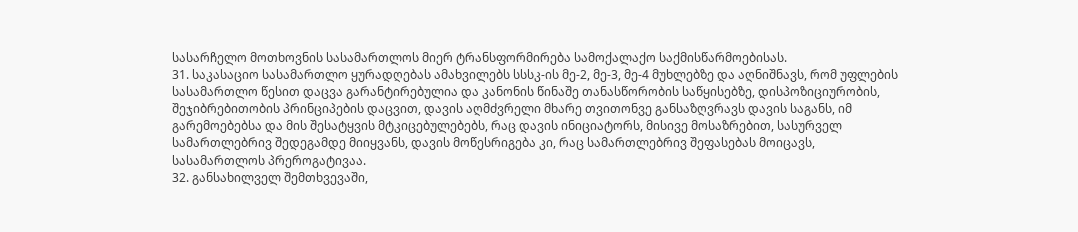სასარჩელო მოთხოვნის სასამართლოს მიერ ტრანსფორმირება სამოქალაქო საქმისწარმოებისას.
31. საკასაციო სასამართლო ყურადღებას ამახვილებს სსსკ-ის მე-2, მე-3, მე-4 მუხლებზე და აღნიშნავს, რომ უფლების სასამართლო წესით დაცვა გარანტირებულია და კანონის წინაშე თანასწორობის საწყისებზე, დისპოზიციურობის, შეჯიბრებითობის პრინციპების დაცვით, დავის აღმძვრელი მხარე თვითონვე განსაზღვრავს დავის საგანს, იმ გარემოებებსა და მის შესატყვის მტკიცებულებებს, რაც დავის ინიციატორს, მისივე მოსაზრებით, სასურველ სამართლებრივ შედეგამდე მიიყვანს, დავის მოწესრიგება კი, რაც სამართლებრივ შეფასებას მოიცავს, სასამართლოს პრეროგატივაა.
32. განსახილველ შემთხვევაში,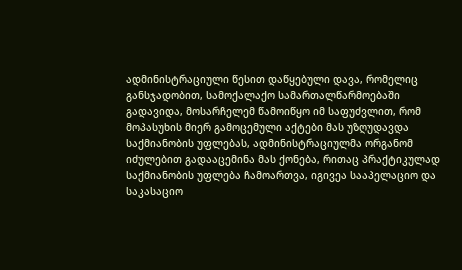ადმინისტრაციული წესით დაწყებული დავა, რომელიც განსჯადობით, სამოქალაქო სამართალწარმოებაში გადავიდა, მოსარჩელემ წამოიწყო იმ საფუძვლით, რომ მოპასუხის მიერ გამოცემული აქტები მას უზღუდავდა საქმიანობის უფლებას, ადმინისტრაციულმა ორგანომ იძულებით გადააცემინა მას ქონება, რითაც პრაქტიკულად საქმიანობის უფლება ჩამოართვა, იგივეა სააპელაციო და საკასაციო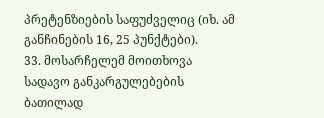პრეტენზიების საფუძველიც (იხ. ამ განჩინების 16, 25 პუნქტები).
33. მოსარჩელემ მოითხოვა სადავო განკარგულებების ბათილად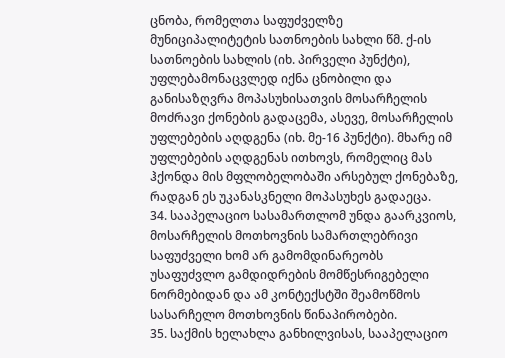ცნობა, რომელთა საფუძველზე მუნიციპალიტეტის სათნოების სახლი წმ. ქ-ის სათნოების სახლის (იხ. პირველი პუნქტი), უფლებამონაცვლედ იქნა ცნობილი და განისაზღვრა მოპასუხისათვის მოსარჩელის მოძრავი ქონების გადაცემა, ასევე, მოსარჩელის უფლებების აღდგენა (იხ. მე-16 პუნქტი). მხარე იმ უფლებების აღდგენას ითხოვს, რომელიც მას ჰქონდა მის მფლობელობაში არსებულ ქონებაზე, რადგან ეს უკანასკნელი მოპასუხეს გადაეცა.
34. სააპელაციო სასამართლომ უნდა გაარკვიოს, მოსარჩელის მოთხოვნის სამართლებრივი საფუძველი ხომ არ გამომდინარეობს უსაფუძვლო გამდიდრების მომწესრიგებელი ნორმებიდან და ამ კონტექსტში შეამოწმოს სასარჩელო მოთხოვნის წინაპირობები.
35. საქმის ხელახლა განხილვისას, სააპელაციო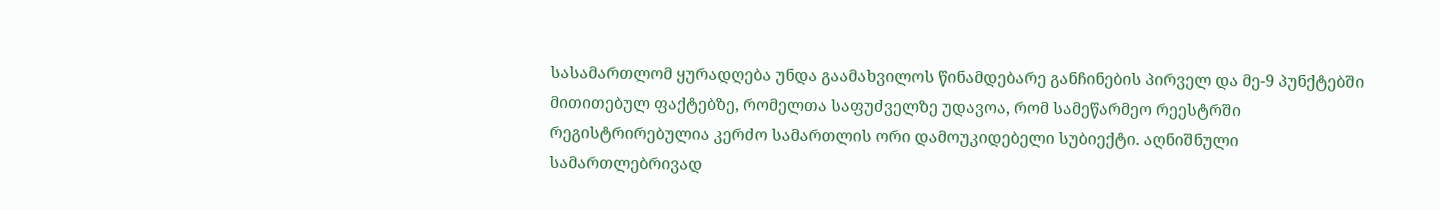სასამართლომ ყურადღება უნდა გაამახვილოს წინამდებარე განჩინების პირველ და მე-9 პუნქტებში მითითებულ ფაქტებზე, რომელთა საფუძველზე უდავოა, რომ სამეწარმეო რეესტრში რეგისტრირებულია კერძო სამართლის ორი დამოუკიდებელი სუბიექტი. აღნიშნული სამართლებრივად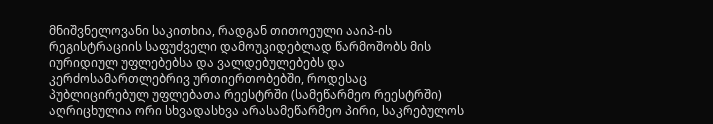მნიშვნელოვანი საკითხია, რადგან თითოეული ააიპ-ის რეგისტრაციის საფუძველი დამოუკიდებლად წარმოშობს მის იურიდიულ უფლებებსა და ვალდებულებებს და კერძოსამართლებრივ ურთიერთობებში, როდესაც პუბლიცირებულ უფლებათა რეესტრში (სამეწარმეო რეესტრში) აღრიცხულია ორი სხვადასხვა არასამეწარმეო პირი, საკრებულოს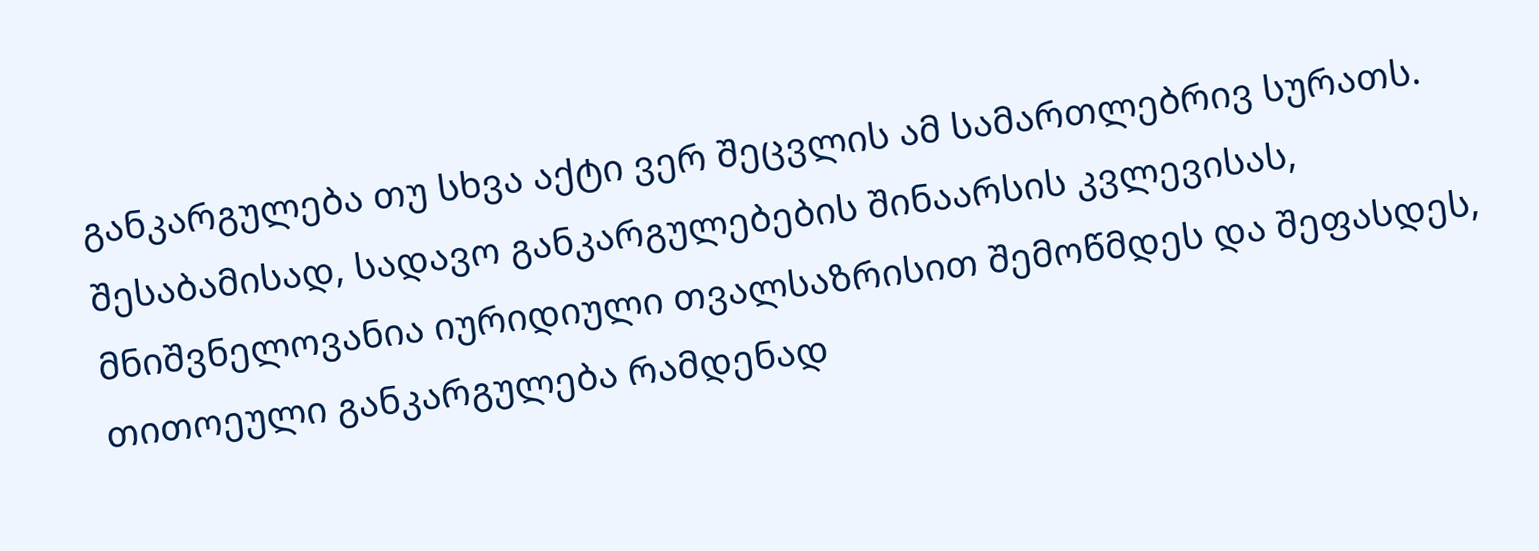განკარგულება თუ სხვა აქტი ვერ შეცვლის ამ სამართლებრივ სურათს. შესაბამისად, სადავო განკარგულებების შინაარსის კვლევისას, მნიშვნელოვანია იურიდიული თვალსაზრისით შემოწმდეს და შეფასდეს, თითოეული განკარგულება რამდენად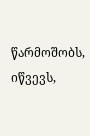წარმოშობს, იწვევს,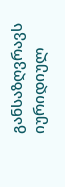განსაზღვრავს იურიდიულ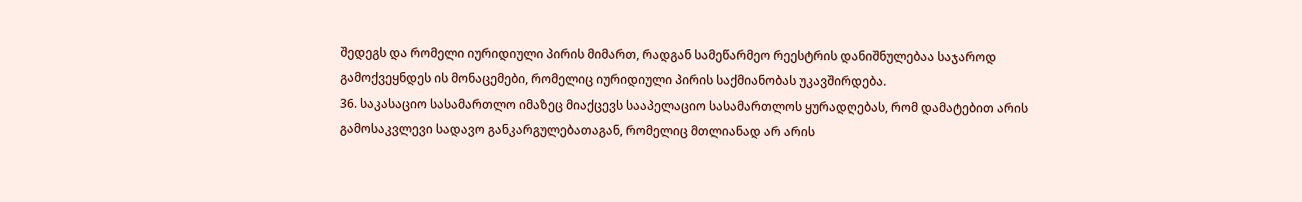შედეგს და რომელი იურიდიული პირის მიმართ, რადგან სამეწარმეო რეესტრის დანიშნულებაა საჯაროდ გამოქვეყნდეს ის მონაცემები, რომელიც იურიდიული პირის საქმიანობას უკავშირდება.
36. საკასაციო სასამართლო იმაზეც მიაქცევს სააპელაციო სასამართლოს ყურადღებას, რომ დამატებით არის გამოსაკვლევი სადავო განკარგულებათაგან, რომელიც მთლიანად არ არის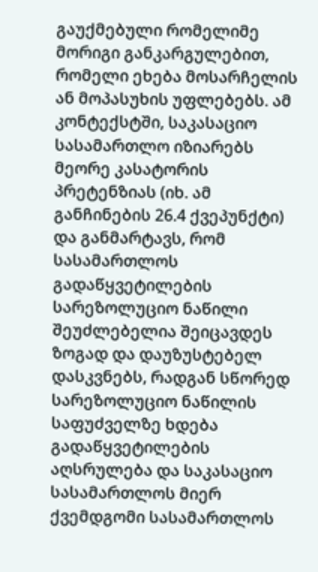გაუქმებული რომელიმე მორიგი განკარგულებით, რომელი ეხება მოსარჩელის ან მოპასუხის უფლებებს. ამ კონტექსტში, საკასაციო სასამართლო იზიარებს მეორე კასატორის პრეტენზიას (იხ. ამ განჩინების 26.4 ქვეპუნქტი) და განმარტავს, რომ სასამართლოს გადაწყვეტილების სარეზოლუციო ნაწილი შეუძლებელია შეიცავდეს ზოგად და დაუზუსტებელ დასკვნებს, რადგან სწორედ სარეზოლუციო ნაწილის საფუძველზე ხდება გადაწყვეტილების აღსრულება და საკასაციო სასამართლოს მიერ ქვემდგომი სასამართლოს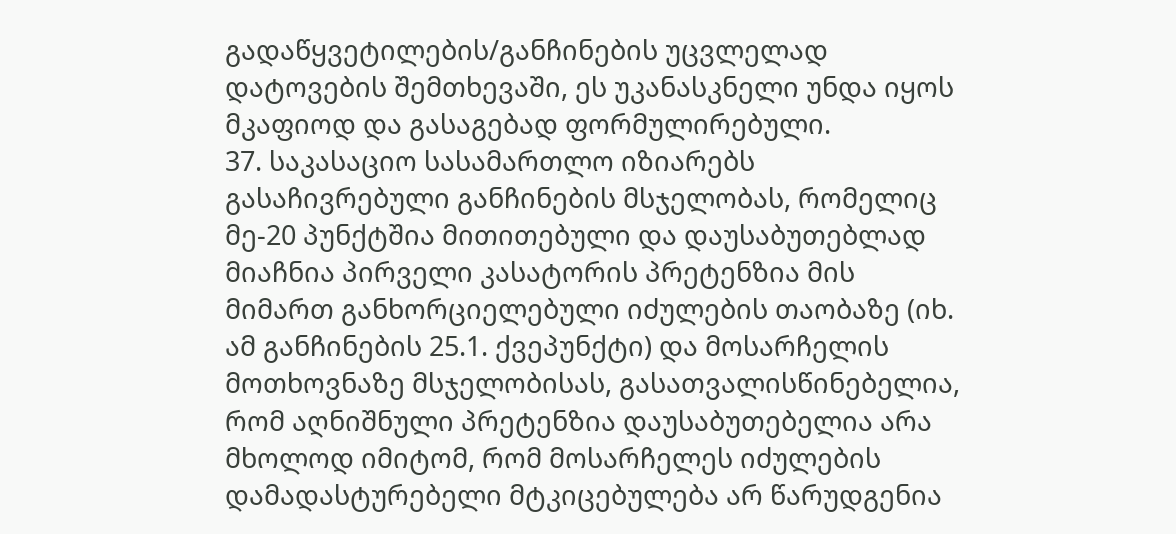გადაწყვეტილების/განჩინების უცვლელად დატოვების შემთხევაში, ეს უკანასკნელი უნდა იყოს მკაფიოდ და გასაგებად ფორმულირებული.
37. საკასაციო სასამართლო იზიარებს გასაჩივრებული განჩინების მსჯელობას, რომელიც მე-20 პუნქტშია მითითებული და დაუსაბუთებლად მიაჩნია პირველი კასატორის პრეტენზია მის მიმართ განხორციელებული იძულების თაობაზე (იხ. ამ განჩინების 25.1. ქვეპუნქტი) და მოსარჩელის მოთხოვნაზე მსჯელობისას, გასათვალისწინებელია, რომ აღნიშნული პრეტენზია დაუსაბუთებელია არა მხოლოდ იმიტომ, რომ მოსარჩელეს იძულების დამადასტურებელი მტკიცებულება არ წარუდგენია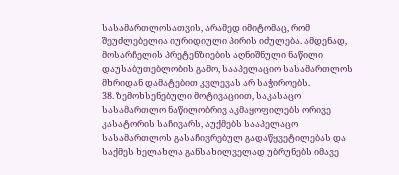სასამართლოსათვის, არამედ იმიტომაც, რომ შეუძლებელია იურიდიული პირის იძულება. ამდენად, მოსარჩელის პრეტენზიების აღნიშნული ნაწილი დაუსაბუთებლობის გამო, სააპელაციო სასამართლოს მხრიდან დამატებით კვლევას არ საჭიროებს.
38. ზემოხსენებული მოტივაციით, საკასაცო სასამართლო ნაწილობრივ აკმაყოფილებს ორივე კასატორის საჩივარს, აუქმებს სააპელაცო სასამართლოს გასაჩივრებულ გადაწყვეტილებას და საქმეს ხელახლა განსახილველად უბრუნებს იმავე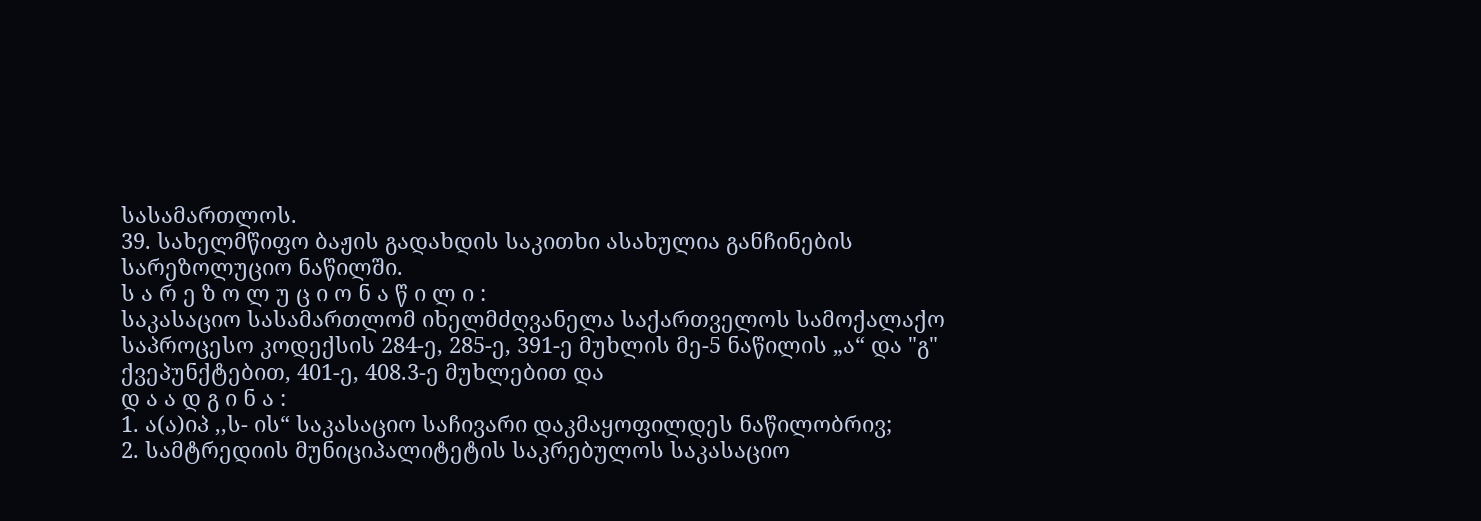სასამართლოს.
39. სახელმწიფო ბაჟის გადახდის საკითხი ასახულია განჩინების სარეზოლუციო ნაწილში.
ს ა რ ე ზ ო ლ უ ც ი ო ნ ა წ ი ლ ი :
საკასაციო სასამართლომ იხელმძღვანელა საქართველოს სამოქალაქო საპროცესო კოდექსის 284-ე, 285-ე, 391-ე მუხლის მე-5 ნაწილის „ა“ და "გ" ქვეპუნქტებით, 401-ე, 408.3-ე მუხლებით და
დ ა ა დ გ ი ნ ა :
1. ა(ა)იპ ,,ს- ის“ საკასაციო საჩივარი დაკმაყოფილდეს ნაწილობრივ;
2. სამტრედიის მუნიციპალიტეტის საკრებულოს საკასაციო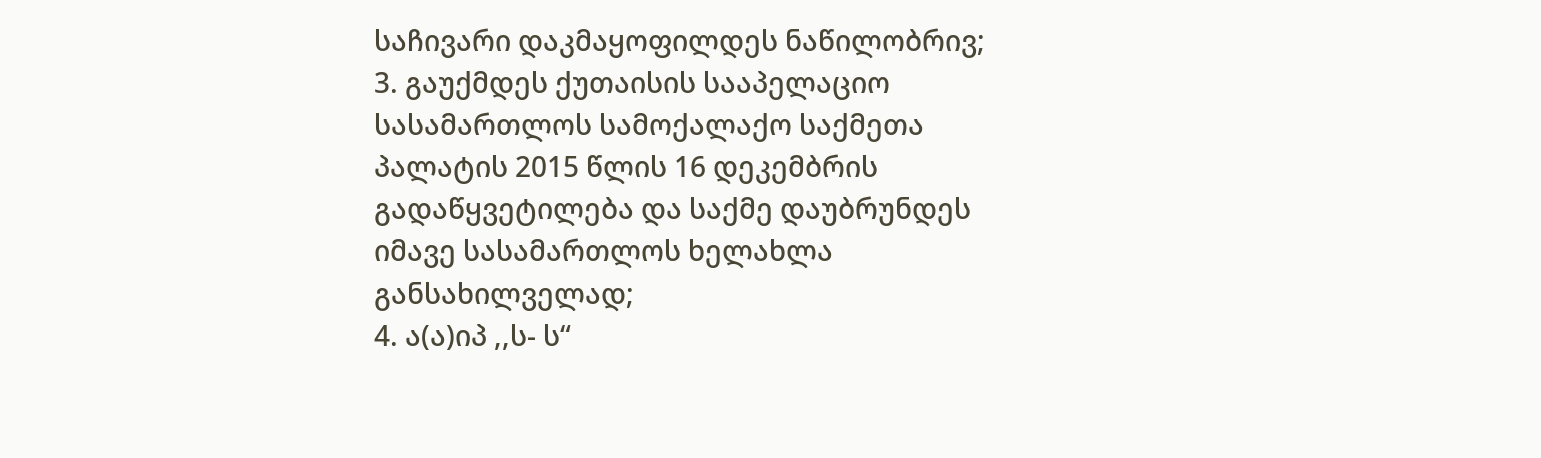საჩივარი დაკმაყოფილდეს ნაწილობრივ;
3. გაუქმდეს ქუთაისის სააპელაციო სასამართლოს სამოქალაქო საქმეთა პალატის 2015 წლის 16 დეკემბრის გადაწყვეტილება და საქმე დაუბრუნდეს იმავე სასამართლოს ხელახლა განსახილველად;
4. ა(ა)იპ ,,ს- ს“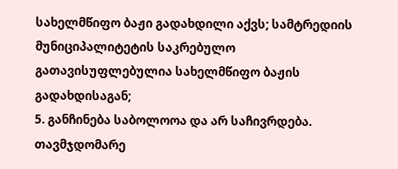სახელმწიფო ბაჟი გადახდილი აქვს; სამტრედიის მუნიციპალიტეტის საკრებულო გათავისუფლებულია სახელმწიფო ბაჟის გადახდისაგან;
5. განჩინება საბოლოოა და არ საჩივრდება.
თავმჯდომარე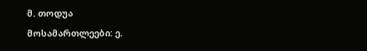მ. თოდუა
მოსამართლეები: ე.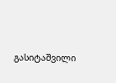გასიტაშვილი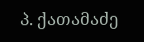პ. ქათამაძე